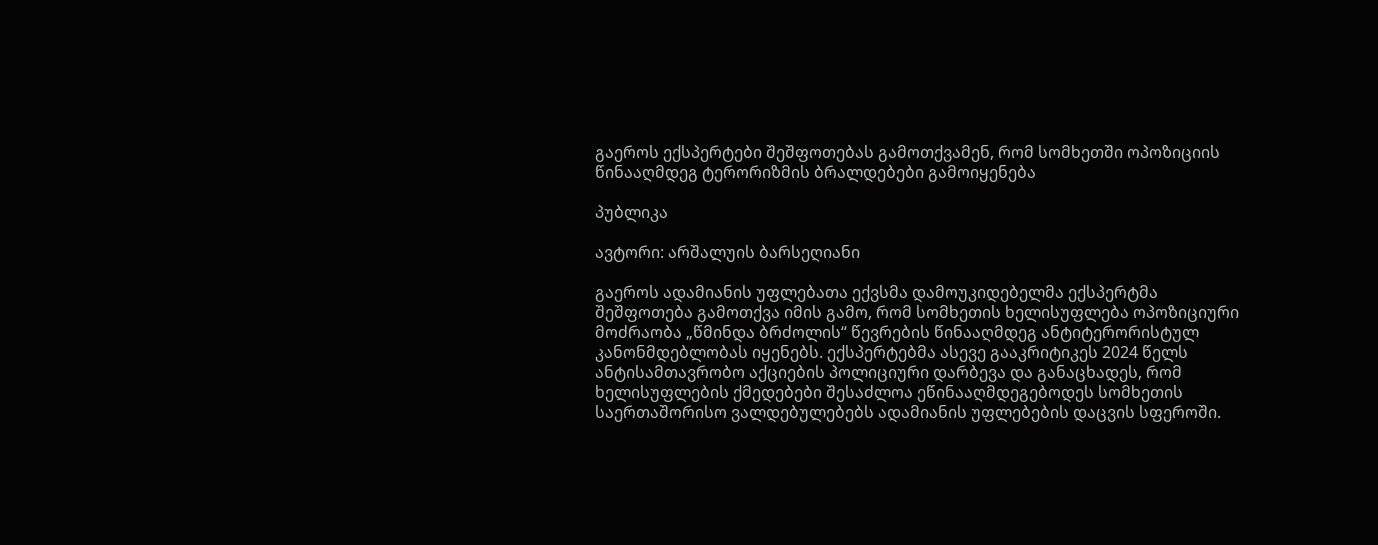გაეროს ექსპერტები შეშფოთებას გამოთქვამენ, რომ სომხეთში ოპოზიციის წინააღმდეგ ტერორიზმის ბრალდებები გამოიყენება

პუბლიკა

ავტორი: არშალუის ბარსეღიანი

გაეროს ადამიანის უფლებათა ექვსმა დამოუკიდებელმა ექსპერტმა შეშფოთება გამოთქვა იმის გამო, რომ სომხეთის ხელისუფლება ოპოზიციური მოძრაობა „წმინდა ბრძოლის“ წევრების წინააღმდეგ ანტიტერორისტულ კანონმდებლობას იყენებს. ექსპერტებმა ასევე გააკრიტიკეს 2024 წელს ანტისამთავრობო აქციების პოლიციური დარბევა და განაცხადეს, რომ ხელისუფლების ქმედებები შესაძლოა ეწინააღმდეგებოდეს სომხეთის საერთაშორისო ვალდებულებებს ადამიანის უფლებების დაცვის სფეროში.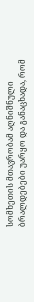სომხეთის მთავრობამ აღნიშნული ბრალდებები უარყო და განაცხადა, რომ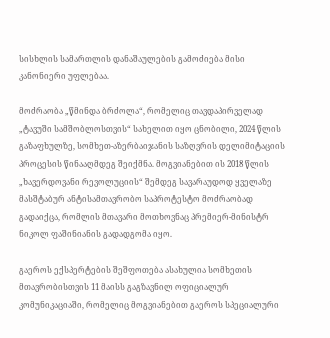სისხლის სამართლის დანაშაულების გამოძიება მისი კანონიერი უფლებაა.

მოძრაობა „წმინდა ბრძოლა“, რომელიც თავდაპირველად „ტავუში სამშობლოსთვის“ სახელით იყო ცნობილი, 2024 წლის გაზაფხულზე, სომხეთ-აზერბაიჯანის საზღვრის დელიმიტაციის პროცესის წინააღმდეგ შეიქმნა. მოგვიანებით ის 2018 წლის „ხავერდოვანი რევოლუციის“ შემდეგ სავარაუდოდ ყველაზე მასშტაბურ ანტისამთავრობო საპროტესტო მოძრაობად გადაიქცა, რომლის მთავარი მოთხოვნაც პრემიერ-მინისტრ ნიკოლ ფაშინიანის გადადგომა იყო.

გაეროს ექსპერტების შეშფოთება ასახულია სომხეთის მთავრობისთვის 11 მაისს გაგზავნილ ოფიციალურ კომუნიკაციაში, რომელიც მოგვიანებით გაეროს სპეციალური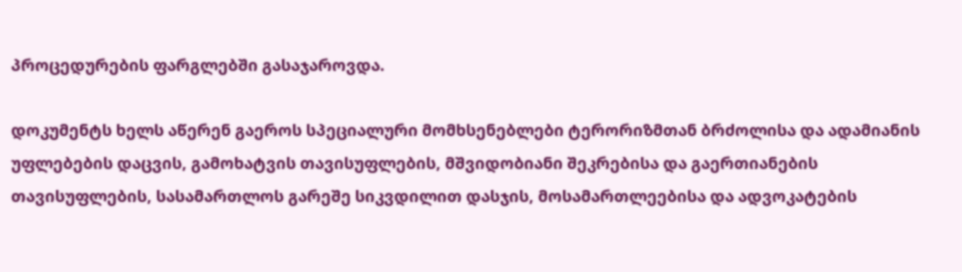პროცედურების ფარგლებში გასაჯაროვდა.

დოკუმენტს ხელს აწერენ გაეროს სპეციალური მომხსენებლები ტერორიზმთან ბრძოლისა და ადამიანის უფლებების დაცვის, გამოხატვის თავისუფლების, მშვიდობიანი შეკრებისა და გაერთიანების თავისუფლების, სასამართლოს გარეშე სიკვდილით დასჯის, მოსამართლეებისა და ადვოკატების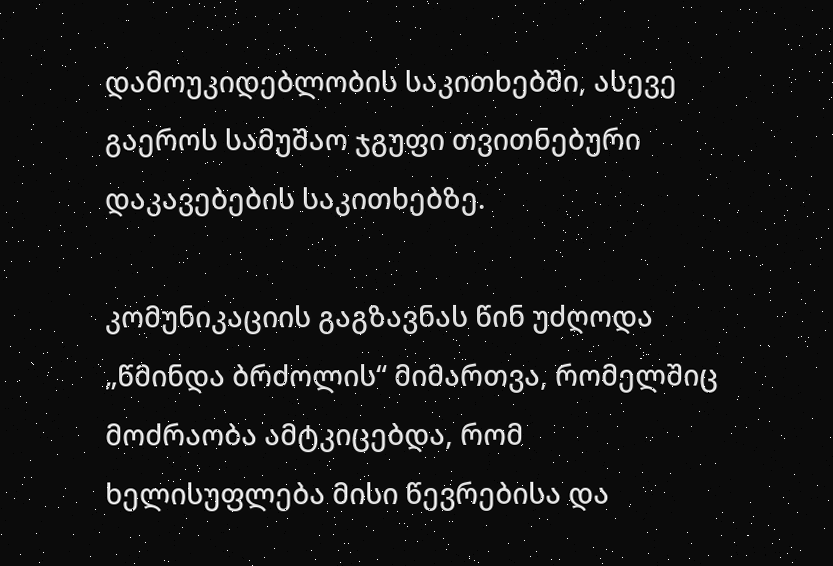დამოუკიდებლობის საკითხებში, ასევე გაეროს სამუშაო ჯგუფი თვითნებური დაკავებების საკითხებზე.

კომუნიკაციის გაგზავნას წინ უძღოდა „წმინდა ბრძოლის“ მიმართვა, რომელშიც მოძრაობა ამტკიცებდა, რომ ხელისუფლება მისი წევრებისა და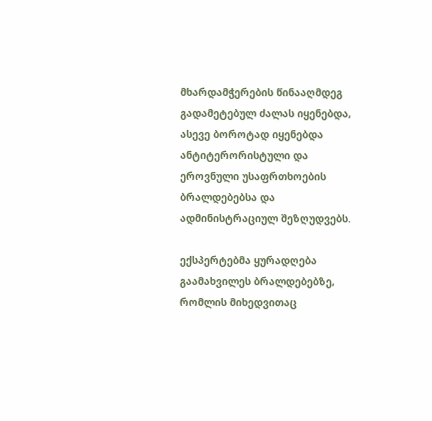მხარდამჭერების წინააღმდეგ გადამეტებულ ძალას იყენებდა, ასევე ბოროტად იყენებდა ანტიტერორისტული და ეროვნული უსაფრთხოების ბრალდებებსა და ადმინისტრაციულ შეზღუდვებს.

ექსპერტებმა ყურადღება გაამახვილეს ბრალდებებზე, რომლის მიხედვითაც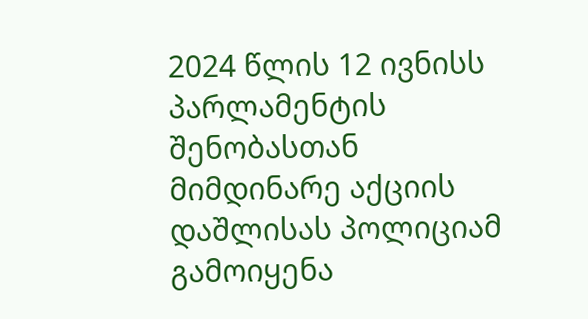2024 წლის 12 ივნისს პარლამენტის შენობასთან მიმდინარე აქციის დაშლისას პოლიციამ გამოიყენა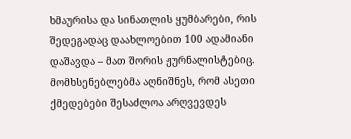ხმაურისა და სინათლის ყუმბარები, რის შედეგადაც დაახლოებით 100 ადამიანი დაშავდა – მათ შორის ჟურნალისტებიც. მომხსენებლებმა აღნიშნეს, რომ ასეთი ქმედებები შესაძლოა არღვევდეს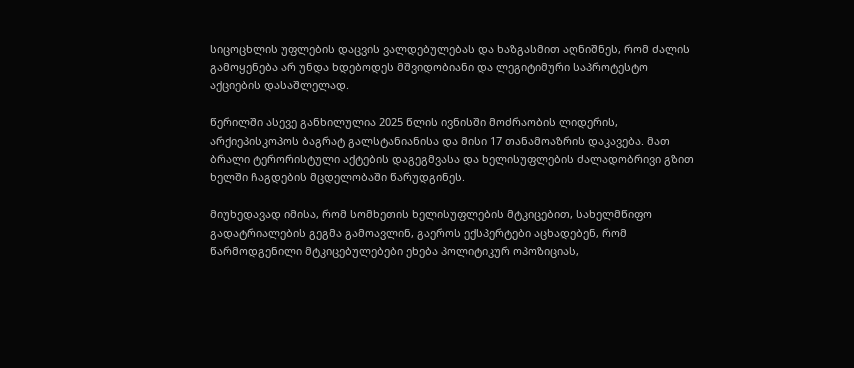სიცოცხლის უფლების დაცვის ვალდებულებას და ხაზგასმით აღნიშნეს, რომ ძალის გამოყენება არ უნდა ხდებოდეს მშვიდობიანი და ლეგიტიმური საპროტესტო აქციების დასაშლელად.

წერილში ასევე განხილულია 2025 წლის ივნისში მოძრაობის ლიდერის, არქიეპისკოპოს ბაგრატ გალსტანიანისა და მისი 17 თანამოაზრის დაკავება. მათ ბრალი ტერორისტული აქტების დაგეგმვასა და ხელისუფლების ძალადობრივი გზით ხელში ჩაგდების მცდელობაში წარუდგინეს.

მიუხედავად იმისა, რომ სომხეთის ხელისუფლების მტკიცებით, სახელმწიფო გადატრიალების გეგმა გამოავლინ, გაეროს ექსპერტები აცხადებენ, რომ წარმოდგენილი მტკიცებულებები ეხება პოლიტიკურ ოპოზიციას,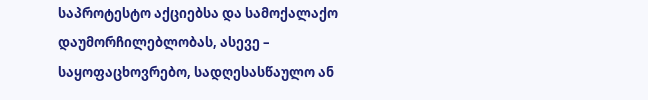საპროტესტო აქციებსა და სამოქალაქო დაუმორჩილებლობას, ასევე – საყოფაცხოვრებო, სადღესასწაულო ან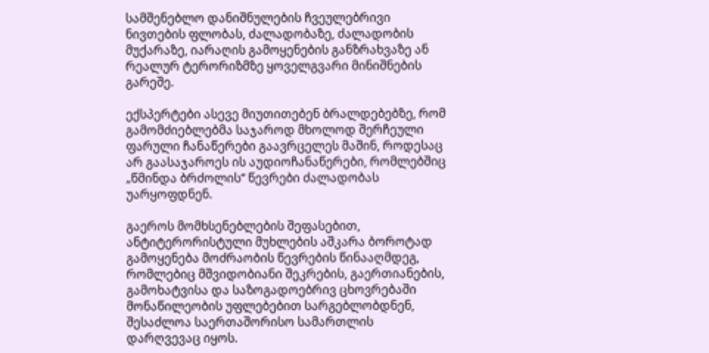სამშენებლო დანიშნულების ჩვეულებრივი ნივთების ფლობას, ძალადობაზე, ძალადობის მუქარაზე, იარაღის გამოყენების განზრახვაზე ან რეალურ ტერორიზმზე ყოველგვარი მინიშნების გარეშე.

ექსპერტები ასევე მიუთითებენ ბრალდებებზე, რომ გამომძიებლებმა საჯაროდ მხოლოდ შერჩეული ფარული ჩანაწერები გაავრცელეს მაშინ, როდესაც არ გაასაჯაროეს ის აუდიოჩანაწერები, რომლებშიც „წმინდა ბრძოლის“ წევრები ძალადობას უარყოფდნენ.

გაეროს მომხსენებლების შეფასებით, ანტიტერორისტული მუხლების აშკარა ბოროტად გამოყენება მოძრაობის წევრების წინააღმდეგ, რომლებიც მშვიდობიანი შეკრების, გაერთიანების, გამოხატვისა და საზოგადოებრივ ცხოვრებაში მონაწილეობის უფლებებით სარგებლობდნენ, შესაძლოა საერთაშორისო სამართლის დარღვევაც იყოს.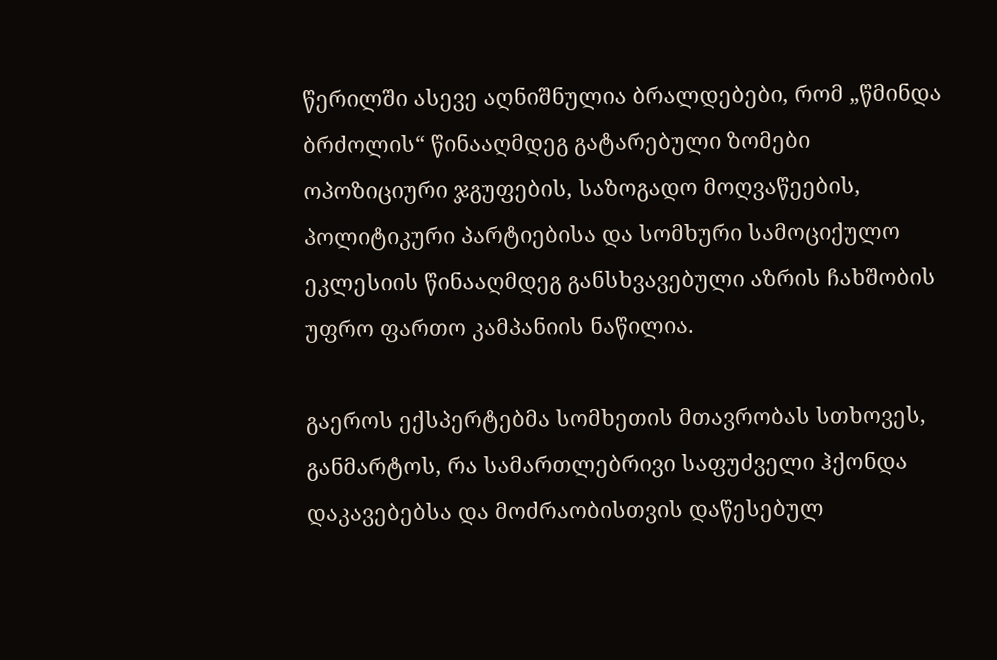წერილში ასევე აღნიშნულია ბრალდებები, რომ „წმინდა ბრძოლის“ წინააღმდეგ გატარებული ზომები ოპოზიციური ჯგუფების, საზოგადო მოღვაწეების, პოლიტიკური პარტიებისა და სომხური სამოციქულო ეკლესიის წინააღმდეგ განსხვავებული აზრის ჩახშობის უფრო ფართო კამპანიის ნაწილია.

გაეროს ექსპერტებმა სომხეთის მთავრობას სთხოვეს, განმარტოს, რა სამართლებრივი საფუძველი ჰქონდა დაკავებებსა და მოძრაობისთვის დაწესებულ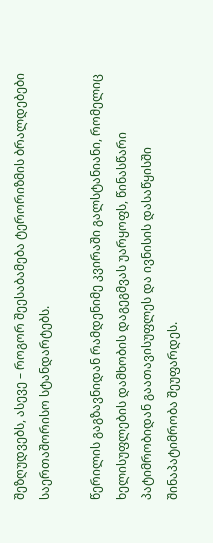შეზღუდვებს, ასევე – როგორ შეესაბამება ტერორიზმის ბრალდებები საერთაშორისო სტანდარტებს.

წერილის გაგზავნიდან რამდენიმე კვირაში გალსტანიანი, რომელიც ხელისუფლების დამხობის დაგეგმვას უარყოფს, წინასწარი პატიმრობიდან გაათავისუფლეს და ივნისის დასაწყისში შინაპატიმრობა შეუფარდეს.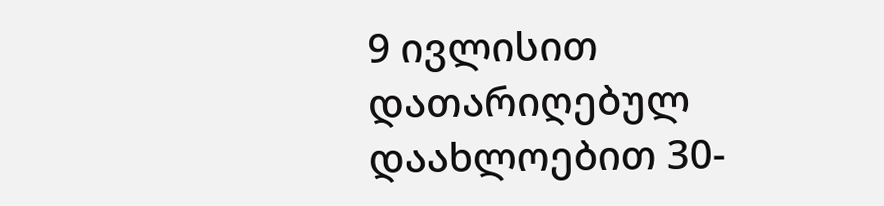9 ივლისით დათარიღებულ დაახლოებით 30-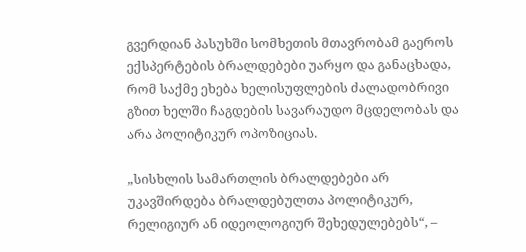გვერდიან პასუხში სომხეთის მთავრობამ გაეროს ექსპერტების ბრალდებები უარყო და განაცხადა, რომ საქმე ეხება ხელისუფლების ძალადობრივი გზით ხელში ჩაგდების სავარაუდო მცდელობას და არა პოლიტიკურ ოპოზიციას.

„სისხლის სამართლის ბრალდებები არ უკავშირდება ბრალდებულთა პოლიტიკურ, რელიგიურ ან იდეოლოგიურ შეხედულებებს“, –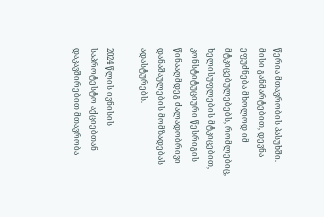წერია მთავრობის პასუხში. მისი განმარტებით, დევნა ეფუძნება მხოლოდ იმ მტკიცებულებებს, რომლებიც, ხელისუფლების მტკიცებით, კონსტიტუციური წესრიგის წინააღმდეგ ძალადობრივი დანაშაულების მომზადებას ადასტურებს.

2024 წლის ივნისის საპროტესტო აქციებთან დაკავშირებით მთავრობა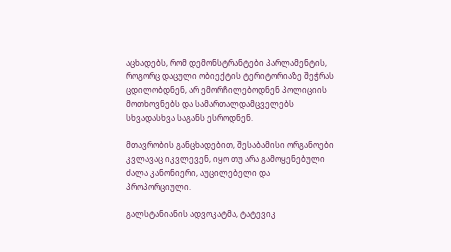აცხადებს, რომ დემონსტრანტები პარლამენტის, როგორც დაცული ობიექტის ტერიტორიაზე შეჭრას ცდილობდნენ, არ ემორჩილებოდნენ პოლიციის მოთხოვნებს და სამართალდამცველებს სხვადასხვა საგანს ესროდნენ.

მთავრობის განცხადებით, შესაბამისი ორგანოები კვლავაც იკვლევენ, იყო თუ არა გამოყენებული ძალა კანონიერი, აუცილებელი და პროპორციული.

გალსტანიანის ადვოკატმა, ტატევიკ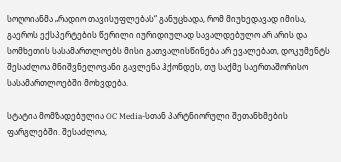სოღოიანმა „რადიო თავისუფლებას“ განუცხადა, რომ მიუხედავად იმისა, გაეროს ექსპერტების წერილი იურიდიულად სავალდებულო არ არის და სომხეთის სასამართლოებს მისი გათვალისწინება არ ევალებათ, დოკუმენტს შესაძლოა მნიშვნელოვანი გავლენა ჰქონდეს, თუ საქმე საერთაშორისო სასამართლოებში მოხვდება.

სტატია მომზადებულია OC Media-სთან პარტნიორული შეთანხმების ფარგლებში. შესაძლოა,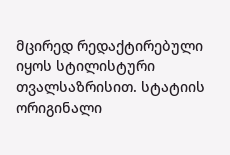მცირედ რედაქტირებული იყოს სტილისტური თვალსაზრისით. სტატიის ორიგინალი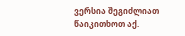ვერსია შეგიძლიათ წაიკითხოთ აქ.